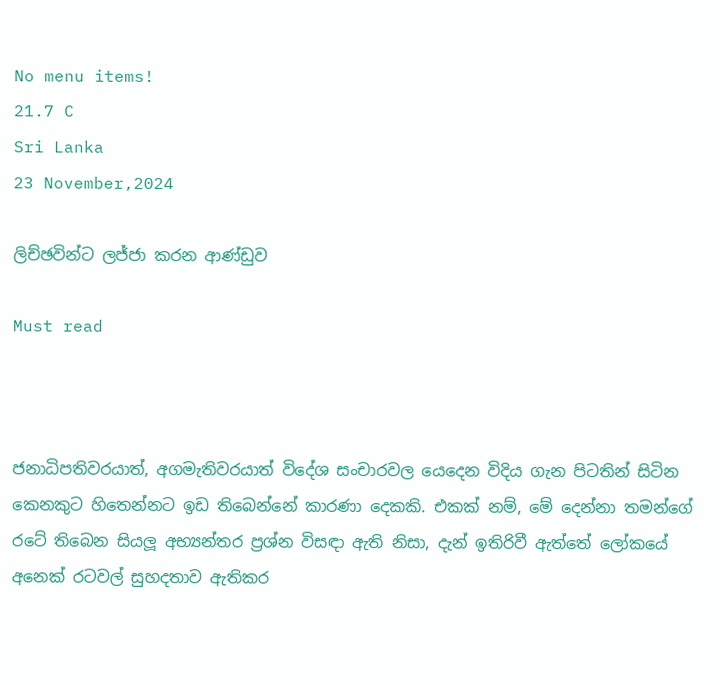No menu items!
21.7 C
Sri Lanka
23 November,2024

ලිච්ඡවින්ට ලජ්ජා කරන ආණ්ඩුව

Must read



ජනාධිපතිවරයාත්, අගමැතිවරයාත් විදේශ සංචාරවල යෙදෙන විදිය ගැන පිටතින් සිටින කෙනකුට හිතෙන්නට ඉඩ තිබෙන්නේ කාරණා දෙකකි. එකක් නම්, මේ දෙන්නා තමන්ගේ රටේ තිබෙන සියලූ අභ්‍යන්තර ප්‍රශ්න විසඳා ඇති නිසා, දැන් ඉතිරිවී ඇත්තේ ලෝකයේ අනෙක් රටවල් සුහදතාව ඇතිකර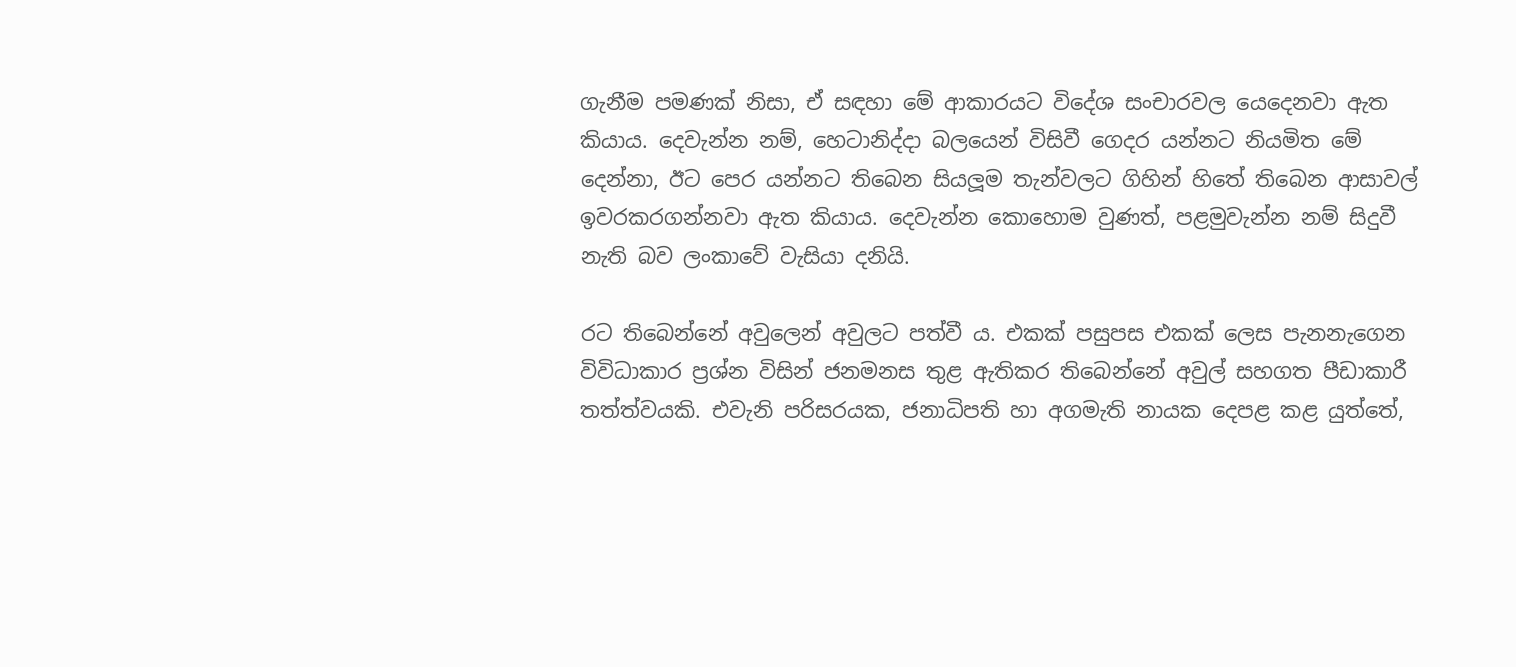ගැනීම පමණක් නිසා, ඒ සඳහා මේ ආකාරයට විදේශ සංචාරවල යෙදෙනවා ඇත කියාය. දෙවැන්න නම්, හෙටානිද්දා බලයෙන් විසිවී ගෙදර යන්නට නියමිත මේ දෙන්නා, ඊට පෙර යන්නට තිබෙන සියලූම තැන්වලට ගිහින් හිතේ තිබෙන ආසාවල් ඉවරකරගන්නවා ඇත කියාය. දෙවැන්න කොහොම වුණත්, පළමුවැන්න නම් සිදුවී නැති බව ලංකාවේ වැසියා දනියි.

රට තිබෙන්නේ අවුලෙන් අවුලට පත්වී ය. එකක් පසුපස එකක් ලෙස පැනනැගෙන විවිධාකාර ප්‍රශ්න විසින් ජනමනස තුළ ඇතිකර තිබෙන්නේ අවුල් සහගත පීඩාකාරී තත්ත්වයකි. එවැනි පරිසරයක, ජනාධිපති හා අගමැති නායක දෙපළ කළ යුත්තේ,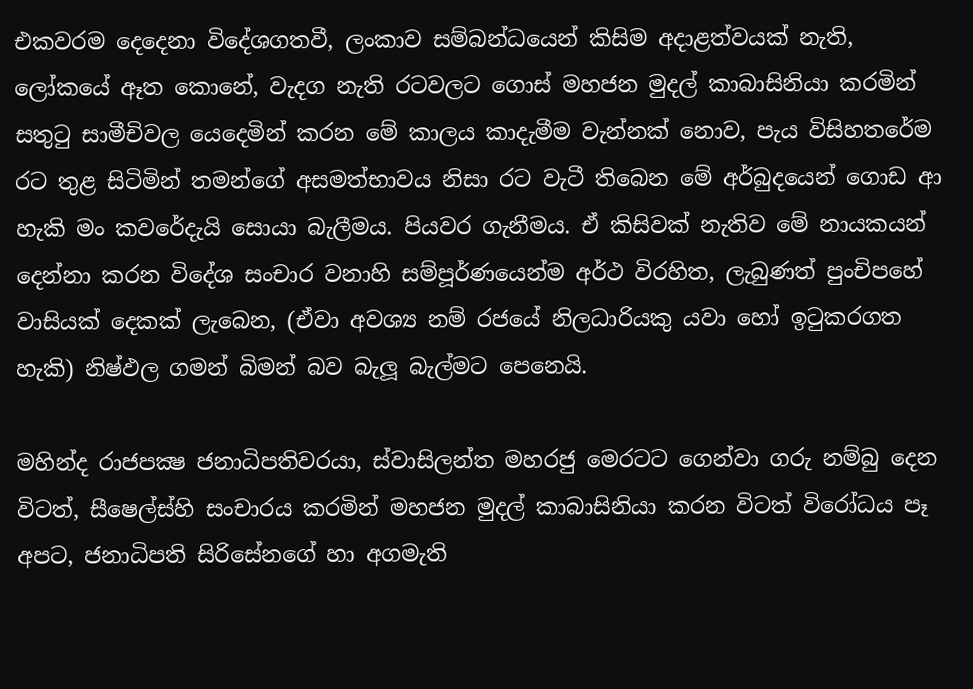එකවරම දෙදෙනා විදේශගතවී, ලංකාව සම්බන්ධයෙන් කිසිම අදාළත්වයක් නැති, ලෝකයේ ඈත කොනේ, වැදග නැති රටවලට ගොස් මහජන මුදල් කාබාසිනියා කරමින් සතුටු සාමීචිවල යෙදෙමින් කරන මේ කාලය කාදැමීම වැන්නක් නොව, පැය විසිහතරේම රට තුළ සිටිමින් තමන්ගේ අසමත්භාවය නිසා රට වැටී තිබෙන මේ අර්බුදයෙන් ගොඩ ආ හැකි මං කවරේදැයි සොයා බැලීමය. පියවර ගැනීමය. ඒ කිසිවක් නැතිව මේ නායකයන් දෙන්නා කරන විදේශ සංචාර වනාහි සම්පූර්ණයෙන්ම අර්ථ විරහිත, ලැබුණත් පුංචිපහේ වාසියක් දෙකක් ලැබෙන, (ඒවා අවශ්‍ය නම් රජයේ නිලධාරියකු යවා හෝ ඉටුකරගත හැකි) නිෂ්ඵල ගමන් බිමන් බව බැලූ බැල්මට පෙනෙයි.

මහින්ද රාජපක්‍ෂ ජනාධිපතිවරයා, ස්වාසිලන්ත මහරජු මෙරටට ගෙන්වා ගරු නම්බු දෙන විටත්, සීෂෙල්ස්හි සංචාරය කරමින් මහජන මුදල් කාබාසිනියා කරන විටත් විරෝධය පෑ අපට, ජනාධිපති සිරිසේනගේ හා අගමැති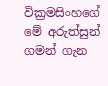වික්‍රමසිංහගේ මේ අරුත්සුන් ගමන් ගැන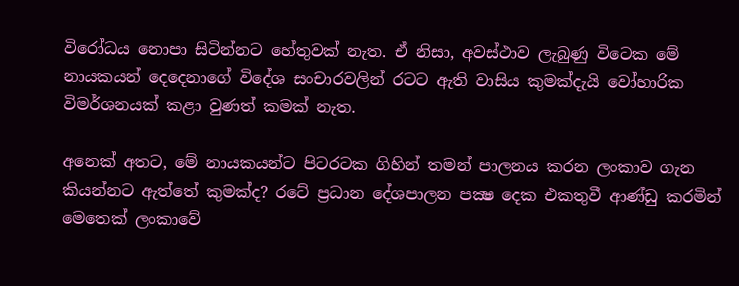විරෝධය නොපා සිටින්නට හේතුවක් නැත. ඒ නිසා, අවස්ථාව ලැබුණු විටෙක මේ නායකයන් දෙදෙනාගේ විදේශ සංචාරවලින් රටට ඇති වාසිය කුමක්දැයි වෝහාරික විමර්ශනයක් කළා වුණත් කමක් නැත.

අනෙක් අතට, මේ නායකයන්ට පිටරටක ගිහින් තමන් පාලනය කරන ලංකාව ගැන කියන්නට ඇත්තේ කුමක්ද? රටේ ප්‍රධාන දේශපාලන පක්‍ෂ දෙක එකතුවී ආණ්ඩු කරමින් මෙතෙක් ලංකාවේ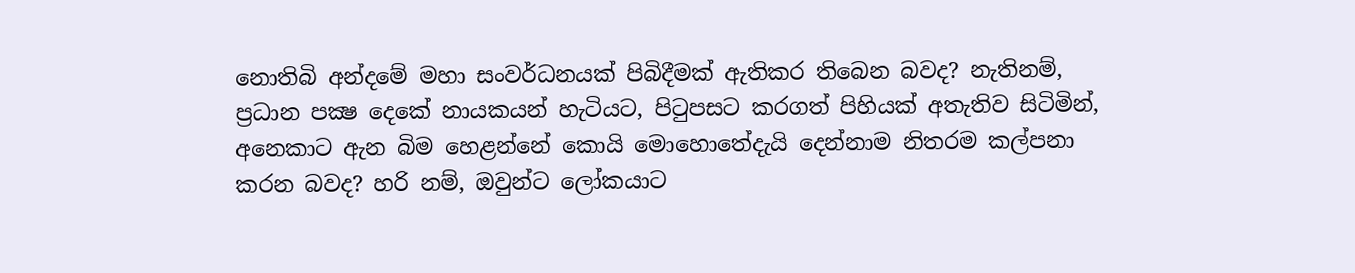නොතිබි අන්දමේ මහා සංවර්ධනයක් පිබිදීමක් ඇතිකර තිබෙන බවද? නැතිනම්, ප්‍රධාන පක්‍ෂ දෙකේ නායකයන් හැටියට, පිටුපසට කරගත් පිහියක් අතැතිව සිටිමින්, අනෙකාට ඇන බිම හෙළන්නේ කොයි මොහොතේදැයි දෙන්නාම නිතරම කල්පනා කරන බවද? හරි නම්, ඔවුන්ට ලෝකයාට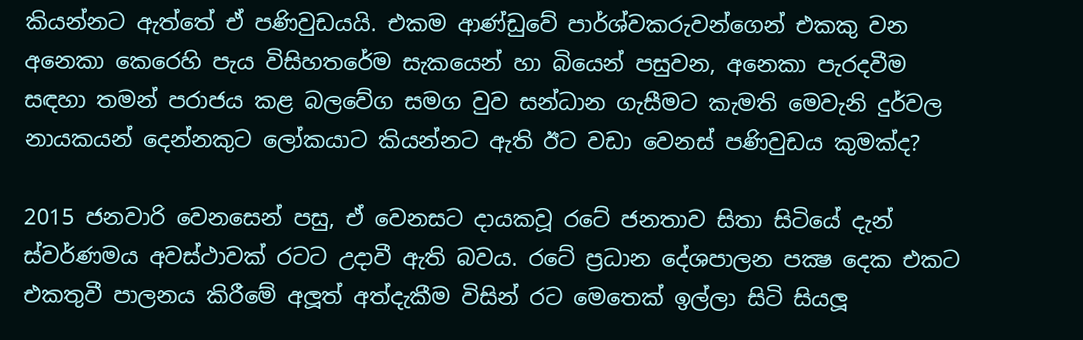කියන්නට ඇත්තේ ඒ පණිවුඩයයි. එකම ආණ්ඩුවේ පාර්ශ්වකරුවන්ගෙන් එකකු වන අනෙකා කෙරෙහි පැය විසිහතරේම සැකයෙන් හා බියෙන් පසුවන, අනෙකා පැරදවීම සඳහා තමන් පරාජය කළ බලවේග සමග වුව සන්ධාන ගැසීමට කැමති මෙවැනි දුර්වල නායකයන් දෙන්නකුට ලෝකයාට කියන්නට ඇති ඊට වඩා වෙනස් පණිවුඩය කුමක්ද?

2015 ජනවාරි වෙනසෙන් පසු, ඒ වෙනසට දායකවූ රටේ ජනතාව සිතා සිටියේ දැන් ස්වර්ණමය අවස්ථාවක් රටට උදාවී ඇති බවය. රටේ ප්‍රධාන දේශපාලන පක්‍ෂ දෙක එකට එකතුවී පාලනය කිරීමේ අලූත් අත්දැකීම විසින් රට මෙතෙක් ඉල්ලා සිටි සියලූ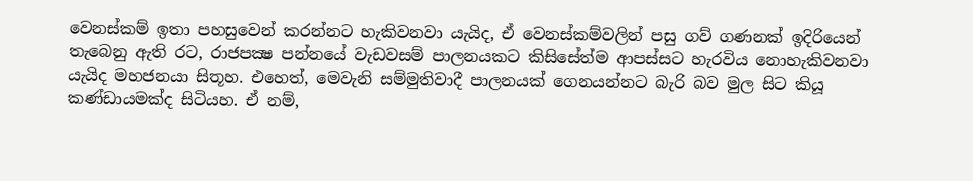වෙනස්කම් ඉතා පහසුවෙන් කරන්නට හැකිවනවා යැයිද, ඒ වෙනස්කම්වලින් පසු ගව් ගණනක් ඉදිරියෙන් තැබෙනු ඇති රට, රාජපක්‍ෂ පන්නයේ වැඩවසම් පාලනයකට කිසිසේත්ම ආපස්සට හැරවිය නොහැකිවනවා යැයිද මහජනයා සිතූහ. එහෙත්, මෙවැනි සම්මුතිවාදී පාලනයක් ගෙනයන්නට බැරි බව මුල සිට කියූ කණ්ඩායමක්ද සිටියහ. ඒ නම්,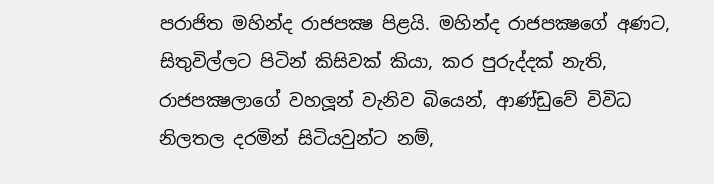පරාජිත මහින්ද රාජපක්‍ෂ පිළයි. මහින්ද රාජපක්‍ෂගේ අණට, සිතුවිල්ලට පිටින් කිසිවක් කියා, කර පුරුද්දක් නැති, රාජපක්‍ෂලාගේ වහලූන් වැනිව බියෙන්, ආණ්ඩුවේ විවිධ නිලතල දරමින් සිටියවුන්ට නම්,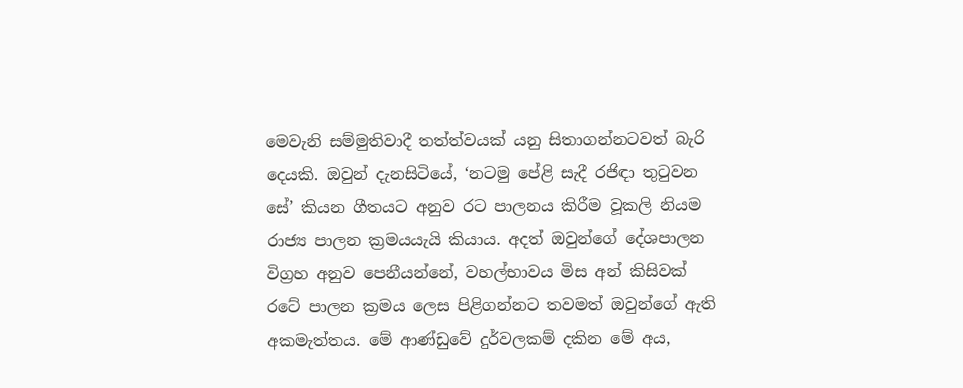මෙවැනි සම්මුතිවාදී තත්ත්වයක් යනු සිතාගන්නටවත් බැරි දෙයකි. ඔවුන් දැනසිටියේ, ‘නටමු පේළි සැදී රජිඳා තුටුවන සේ’ කියන ගීතයට අනුව රට පාලනය කිරීම වූකලි නියම රාජ්‍ය පාලන ක්‍රමයයැයි කියාය. අදත් ඔවුන්ගේ දේශපාලන විග්‍රහ අනුව පෙනීයන්නේ, වහල්භාවය මිස අන් කිසිවක් රටේ පාලන ක්‍රමය ලෙස පිළිගන්නට තවමත් ඔවුන්ගේ ඇති අකමැත්තය. මේ ආණ්ඩුවේ දුර්වලකම් දකින මේ අය,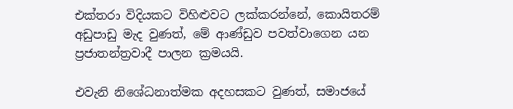එක්තරා විදියකට විහිළුවට ලක්කරන්නේ, කොයිතරම් අඩුපාඩු මැද වුණත්, මේ ආණ්ඩුව පවත්වාගෙන යන ප්‍රජාතන්ත්‍රවාදී පාලන ක්‍රමයයි.

එවැනි නිශේධනාත්මක අදහසකට වුණත්, සමාජයේ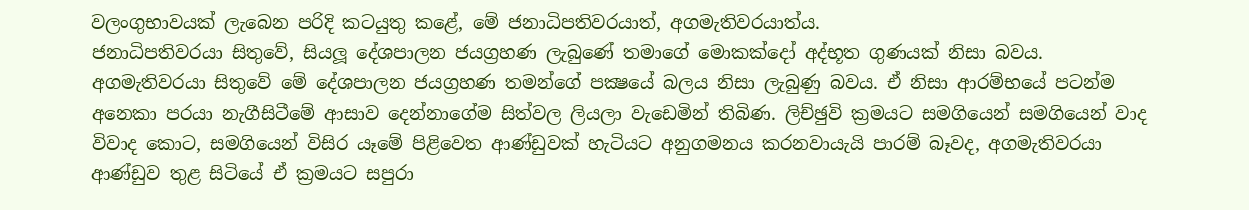වලංගුභාවයක් ලැබෙන පරිදි කටයුතු කළේ, මේ ජනාධිපතිවරයාත්, අගමැතිවරයාත්ය.
ජනාධිපතිවරයා සිතුවේ, සියලූ දේශපාලන ජයග්‍රහණ ලැබුණේ තමාගේ මොකක්දෝ අද්භූත ගුණයක් නිසා බවය. අගමැතිවරයා සිතුවේ මේ දේශපාලන ජයග්‍රහණ තමන්ගේ පක්‍ෂයේ බලය නිසා ලැබුණු බවය. ඒ නිසා ආරම්භයේ පටන්ම අනෙකා පරයා නැගීසිටීමේ ආසාව දෙන්නාගේම සිත්වල ලියලා වැඩෙමින් තිබිණ. ලිච්ඡුවි ක්‍රමයට සමගියෙන් සමගියෙන් වාද විවාද කොට, සමගියෙන් විසිර යෑමේ පිළිවෙත ආණ්ඩුවක් හැටියට අනුගමනය කරනවායැයි පාරම් බෑවද, අගමැතිවරයා ආණ්ඩුව තුළ සිටියේ ඒ ක්‍රමයට සපුරා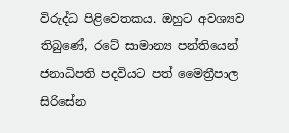විරුද්ධ පිළිවෙතකය. ඔහුට අවශ්‍යව තිබුණේ, රටේ සාමාන්‍ය පන්තියෙන් ජනාධිපති පදවියට පත් මෛත්‍රීපාල සිරිසේන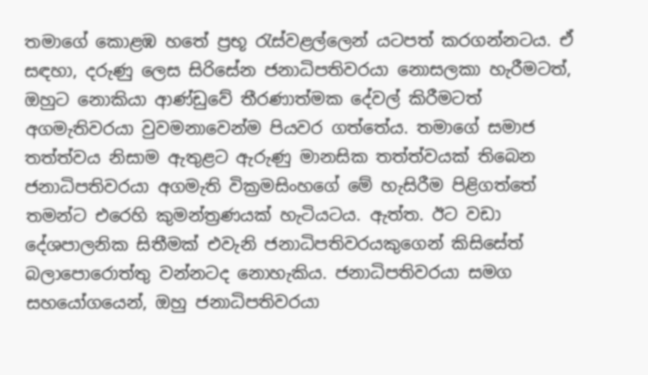තමාගේ කොළඹ හතේ ප්‍රභූ රැස්වළල්ලෙන් යටපත් කරගන්නටය. ඒ සඳහා, දරුණු ලෙස සිරිසේන ජනාධිපතිවරයා නොසලකා හැරීමටත්, ඔහුට නොකියා ආණ්ඩුවේ තීරණාත්මක දේවල් කිරීමටත් අගමැතිවරයා වුවමනාවෙන්ම පියවර ගත්තේය. තමාගේ සමාජ තත්ත්වය නිසාම ඇතුළට ඇරුණු මානසික තත්ත්වයක් තිබෙන ජනාධිපතිවරයා අගමැති වික්‍රමසිංහගේ මේ හැසිරීම පිළිගත්තේ තමන්ට එරෙහි කුමන්ත්‍රණයක් හැටියටය. ඇත්ත. ඊට වඩා දේශපාලනික සිතීමක් එවැනි ජනාධිපතිවරයකුගෙන් කිසිසේත් බලාපොරොත්තු වන්නටද නොහැකිය. ජනාධිපතිවරයා සමග සහයෝගයෙන්, ඔහු ජනාධිපතිවරයා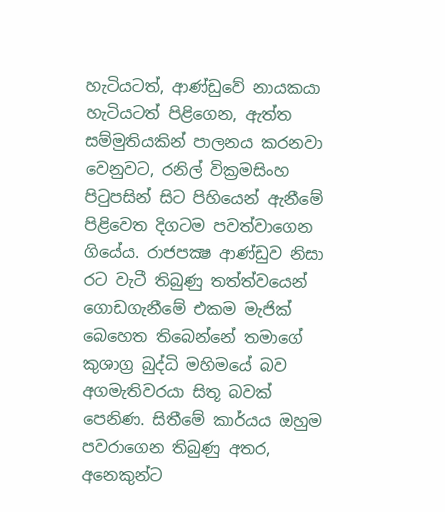හැටියටත්, ආණ්ඩුවේ නායකයා හැටියටත් පිළිගෙන, ඇත්ත සම්මුතියකින් පාලනය කරනවා වෙනුවට, රනිල් වික්‍රමසිංහ පිටුපසින් සිට පිහියෙන් ඇනීමේ පිළිවෙත දිගටම පවත්වාගෙන ගියේය. රාජපක්‍ෂ ආණ්ඩුව නිසා රට වැටී තිබුණු තත්ත්වයෙන් ගොඩගැනීමේ එකම මැජික් බෙහෙත තිබෙන්නේ තමාගේ කුශාග්‍ර බුද්ධි මහිමයේ බව අගමැතිවරයා සිතූ බවක් පෙනිණ. සිතීමේ කාර්යය ඔහුම පවරාගෙන තිබුණු අතර, අනෙකුන්ට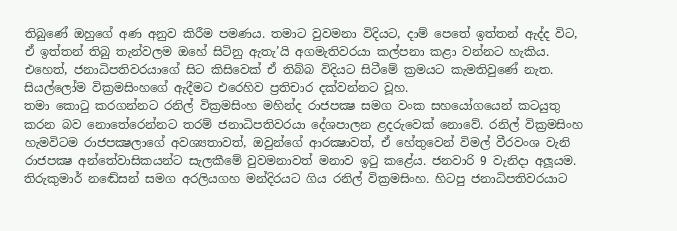තිබුණේ ඔහුගේ අණ අනුව කිරීම පමණය. තමාට වුවමනා විදියට, දාම් පෙතේ ඉත්තන් ඇද්ද විට, ඒ ඉත්තන් තිබු තැන්වලම ඔහේ සිටිනු ඇතැ’යි අගමැතිවරයා කල්පනා කළා වන්නට හැකිය. එහෙත්, ජනාධිපතිවරයාගේ සිට කිසිවෙක් ඒ තිබ්බ විදියට සිටීමේ ක්‍රමයට කැමතිවුණේ නැත. සියල්ලෝම වික්‍රමසිංහගේ ඇදීමට එරෙහිව ප්‍රතිචාර දක්වන්නට වූහ.
තමා කොටු කරගන්නට රනිල් වික්‍රමසිංහ මහින්ද රාජපක්‍ෂ සමග වංක සහයෝගයෙන් කටයුතු කරන බව නොතේරෙන්නට තරම් ජනාධිපතිවරයා දේශපාලන ළදරුවෙක් නොවේ. රනිල් වික්‍රමසිංහ හැමවිටම රාජපක්‍ෂලාගේ අවශ්‍යතාවත්, ඔවුන්ගේ ආරක්‍ෂාවත්, ඒ හේතුවෙන් විමල් වීරවංශ වැනි රාජපක්‍ෂ අන්තේවාසිකයන්ට සැලකීමේ වුවමනාවත් මනාව ඉටු කළේය. ජනවාරි 9 වැනිදා අලූයම. තිරුකුමාර් නඬේසන් සමග අරලියගහ මන්දිරයට ගිය රනිල් වික්‍රමසිංහ. හිටපු ජනාධිපතිවරයාට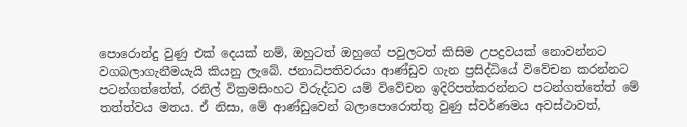පොරොන්දු වුණු එක් දෙයක් නම්, ඔහුටත් ඔහුගේ පවුලටත් කිසිම උපද්‍රවයක් නොවන්නට වගබලාගැනීමයැයි කියනු ලැබේ. ජනාධිපතිවරයා ආණ්ඩුව ගැන ප්‍රසිද්ධියේ විවේචන කරන්නට පටන්ගත්තේත්, රනිල් වික්‍රමසිංහට විරුද්ධව යම් විවේචන ඉදිරිපත්කරන්නට පටන්ගත්තේත් මේ තත්ත්වය මතය. ඒ නිසා, මේ ආණ්ඩුවෙන් බලාපොරොත්තු වුණු ස්වර්ණමය අවස්ථාවත්,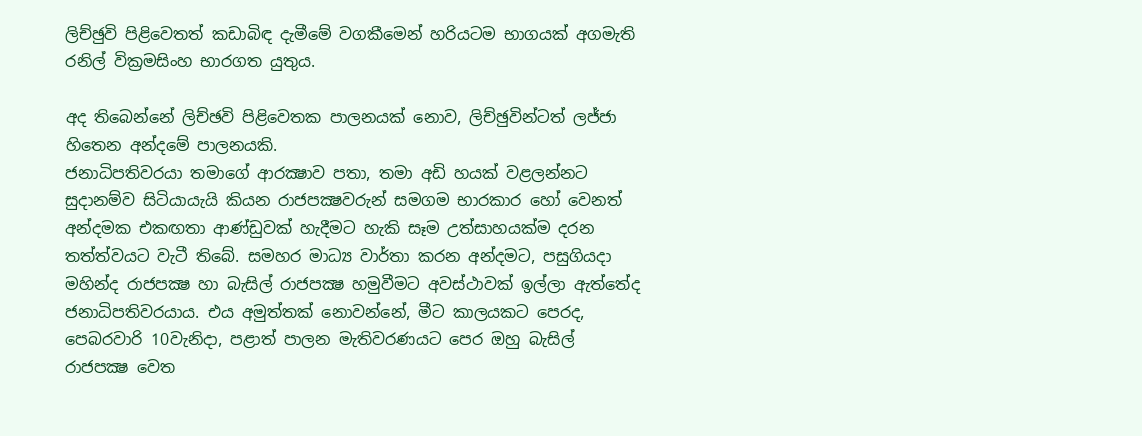ලිච්ඡුවි පිළිවෙතත් කඩාබිඳ දැමීමේ වගකීමෙන් හරියටම භාගයක් අගමැති රනිල් වික්‍රමසිංහ භාරගත යුතුය.

අද තිබෙන්නේ ලිච්ඡවි පිළිවෙතක පාලනයක් නොව, ලිච්ඡුවින්ටත් ලජ්ජා හිතෙන අන්දමේ පාලනයකි.
ජනාධිපතිවරයා තමාගේ ආරක්‍ෂාව පතා, තමා අඩි හයක් වළලන්නට සුදානම්ව සිටියායැයි කියන රාජපක්‍ෂවරුන් සමගම භාරකාර හෝ වෙනත් අන්දමක එකඟතා ආණ්ඩුවක් හැදීමට හැකි සෑම උත්සාහයක්ම දරන තත්ත්වයට වැටී තිබේ. සමහර මාධ්‍ය වාර්තා කරන අන්දමට, පසුගියදා මහින්ද රාජපක්‍ෂ හා බැසිල් රාජපක්‍ෂ හමුවීමට අවස්ථාවක් ඉල්ලා ඇත්තේද ජනාධිපතිවරයාය. එය අමුත්තක් නොවන්නේ, මීට කාලයකට පෙරද, පෙබරවාරි 10වැනිදා, පළාත් පාලන මැතිවරණයට පෙර ඔහු බැසිල් රාජපක්‍ෂ වෙත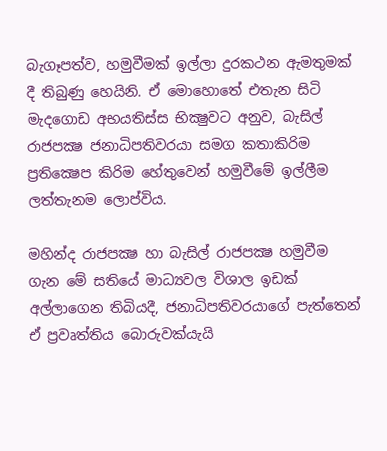බැගෑපත්ව, හමුවීමක් ඉල්ලා දුරකථන ඇමතුමක් දී තිබුණු හෙයිනි. ඒ මොහොතේ එතැන සිටි මැදගොඩ අභයතිස්ස භික්‍ෂුවට අනුව, බැසිල් රාජපක්‍ෂ ජනාධිපතිවරයා සමග කතාකිරිම ප්‍රතික්‍ෂෙප කිරිම හේතුවෙන් හමුවීමේ ඉල්ලීම ලත්තැනම ලොප්විය.

මහින්ද රාජපක්‍ෂ හා බැසිල් රාජපක්‍ෂ හමුවීම ගැන මේ සතියේ මාධ්‍යවල විශාල ඉඩක් අල්ලාගෙන තිබියදී, ජනාධිපතිවරයාගේ පැත්තෙන් ඒ ප්‍රවෘත්තිය බොරුවක්යැයි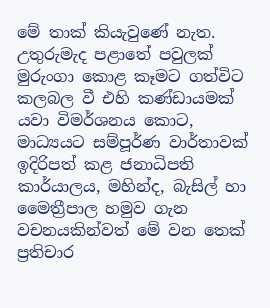මේ තාක් කියැවුණේ නැත. උතුරුමැද පළාතේ පවුලක් මුරුංගා කොළ කෑමට ගත්විට කලබල වී එහි කණ්ඩායමක් යවා විමර්ශනය කොට, මාධ්‍යයට සම්පූර්ණ වාර්තාවක් ඉදිරිපත් කළ ජනාධිපති කාර්යාලය, මහින්ද, බැසිල් හා මෛත්‍රීපාල හමුව ගැන වචනයකින්වත් මේ වන තෙක් ප්‍රතිචාර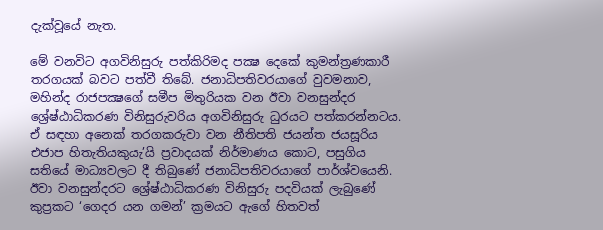දැක්වූයේ නැත.

මේ වනවිට අගවිනිසුරු පත්කිරිමද පක්‍ෂ දෙකේ කුමන්ත්‍රණකාරී තරගයක් බවට පත්වී තිබේ. ජනාධිපතිවරයාගේ වුවමනාව, මහින්ද රාජපක්‍ෂගේ සමීප මිතුරියක වන ඊවා වනසුන්දර ශ්‍රේෂ්ඨාධිකරණ විනිසුරුවරිය අගවිනිසුරු ධුරයට පත්කරන්නටය. ඒ සඳහා අනෙක් තරගකරුවා වන නීතිපති ජයන්ත ජයසූරිය එජාප හිතැතියකුයැ’යි ප්‍රවාදයක් නිර්මාණය කොට, පසුගිය සතියේ මාධ්‍යවලට දී තිබුණේ ජනාධිපතිවරයාගේ පාර්ශ්වයෙනි. ඊවා වනසුන්දරට ශ්‍රේෂ්ඨාධිකරණ විනිසුරු පදවියක් ලැබුණේ කුප්‍රකට ‘ගෙදර යන ගමන්’ ක්‍රමයට ඇගේ හිතවත්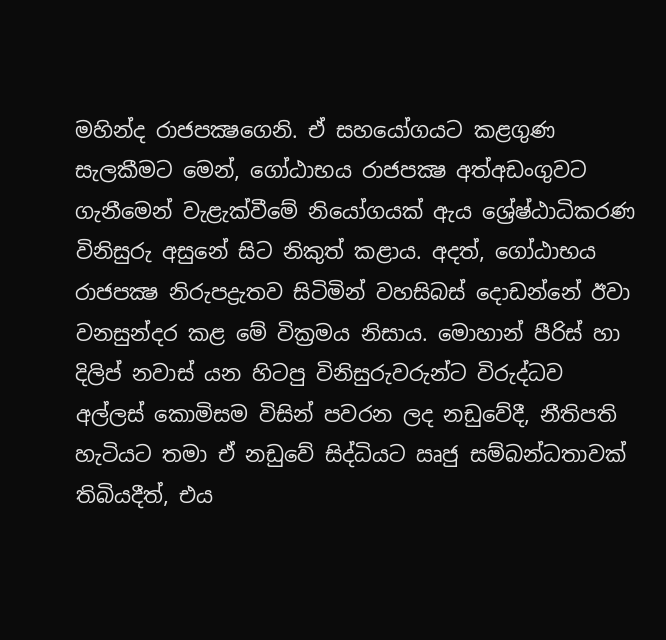මහින්ද රාජපක්‍ෂගෙනි. ඒ සහයෝගයට කළගුණ සැලකීමට මෙන්, ගෝඨාභය රාජපක්‍ෂ අත්අඩංගුවට ගැනීමෙන් වැළැක්වීමේ නියෝගයක් ඇය ශ්‍රේෂ්ඨාධිකරණ විනිසුරු අසුනේ සිට නිකුත් කළාය. අදත්, ගෝඨාභය රාජපක්‍ෂ නිරුපද්‍රැතව සිටිමින් වහසිබස් දොඩන්නේ ඊවා වනසුන්දර කළ මේ වික්‍රමය නිසාය. මොහාන් පීරිස් හා දිලිප් නවාස් යන හිටපු විනිසුරුවරුන්ට විරුද්ධව අල්ලස් කොමිසම විසින් පවරන ලද නඩුවේදී, නීතිපති හැටියට තමා ඒ නඩුවේ සිද්ධියට ඍජු සම්බන්ධතාවක් තිබියදීත්, එය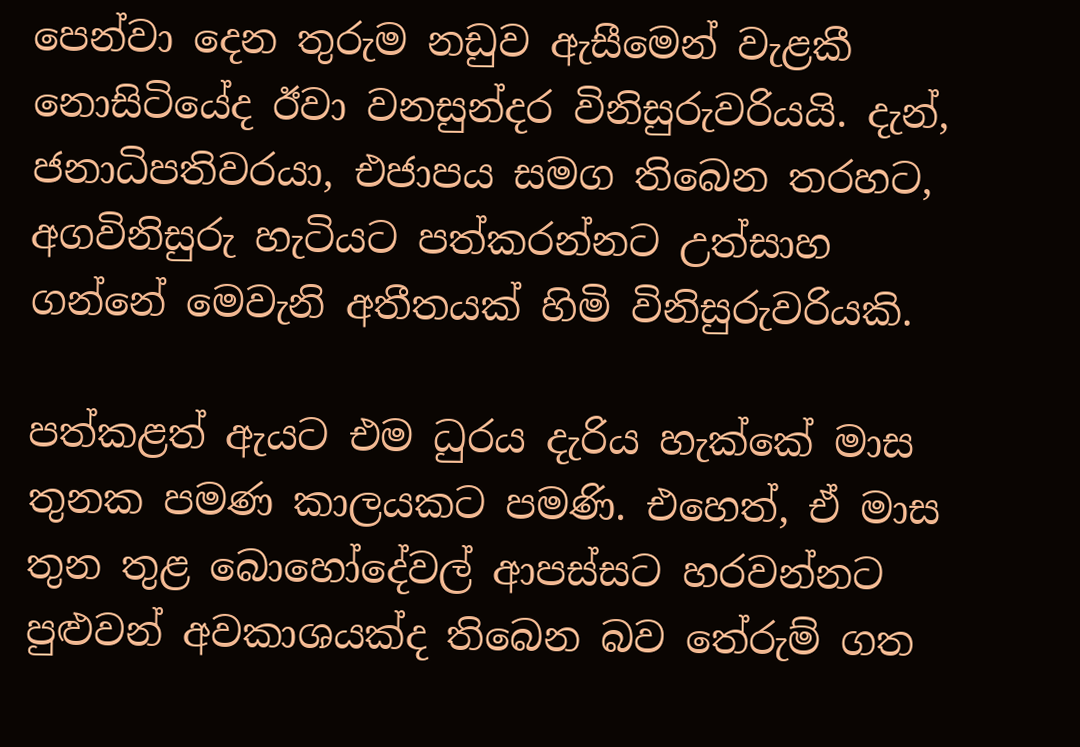පෙන්වා දෙන තුරුම නඩුව ඇසීමෙන් වැළකී නොසිටියේද ඊවා වනසුන්දර විනිසුරුවරියයි. දැන්, ජනාධිපතිවරයා, එජාපය සමග තිබෙන තරහට, අගවිනිසුරු හැටියට පත්කරන්නට උත්සාහ ගන්නේ මෙවැනි අතීතයක් හිමි විනිසුරුවරියකි.

පත්කළත් ඇයට එම ධුරය දැරිය හැක්කේ මාස තුනක පමණ කාලයකට පමණි. එහෙත්, ඒ මාස තුන තුළ බොහෝදේවල් ආපස්සට හරවන්නට පුළුවන් අවකාශයක්ද තිබෙන බව තේරුම් ගත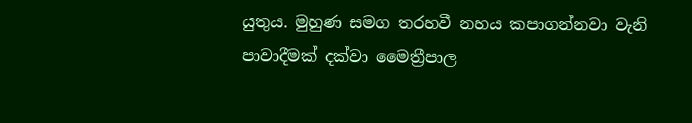යුතුය. මුහුණ සමග තරහවී නහය කපාගන්නවා වැනි පාවාදීමක් දක්වා මෛත්‍රීපාල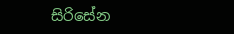සිරිසේන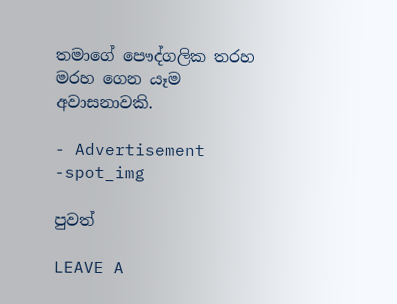තමාගේ පෞද්ගලික තරහ මරහ ගෙන යෑම අවාසනාවකි.

- Advertisement -spot_img

පුවත්

LEAVE A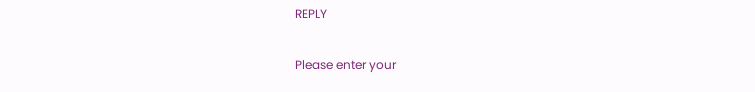REPLY

Please enter your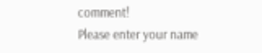comment!
Please enter your name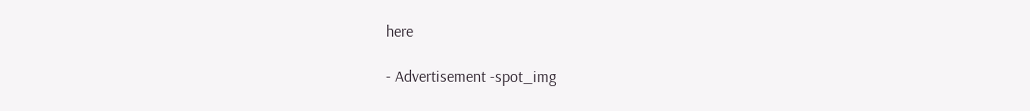here

- Advertisement -spot_img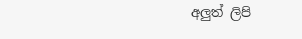අලුත් ලිපි